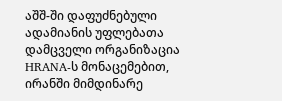აშშ-ში დაფუძნებული ადამიანის უფლებათა დამცველი ორგანიზაცია HRANA-ს მონაცემებით, ირანში მიმდინარე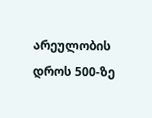არეულობის დროს 500-ზე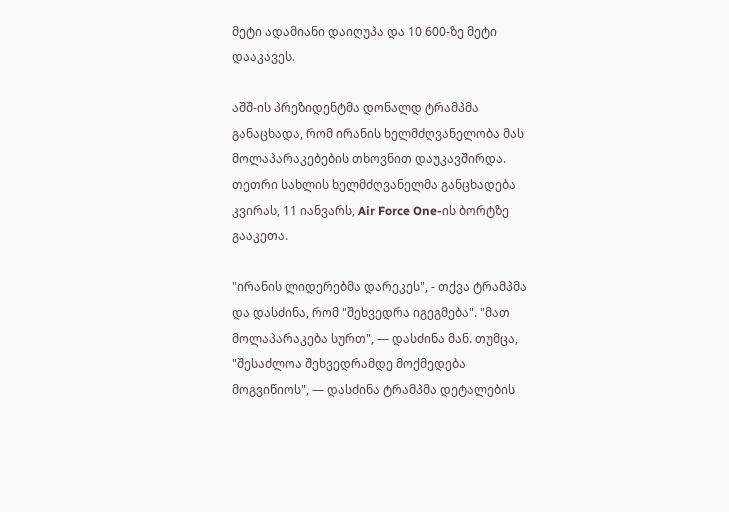მეტი ადამიანი დაიღუპა და 10 600-ზე მეტი დააკავეს.

აშშ-ის პრეზიდენტმა დონალდ ტრამპმა განაცხადა, რომ ირანის ხელმძღვანელობა მას მოლაპარაკებების თხოვნით დაუკავშირდა. თეთრი სახლის ხელმძღვანელმა განცხადება კვირას, 11 იანვარს, Air Force One-ის ბორტზე გააკეთა.

"ირანის ლიდერებმა დარეკეს", - თქვა ტრამპმა და დასძინა, რომ "შეხვედრა იგეგმება". "მათ მოლაპარაკება სურთ", — დასძინა მან. თუმცა, "შესაძლოა შეხვედრამდე მოქმედება მოგვიწიოს", — დასძინა ტრამპმა დეტალების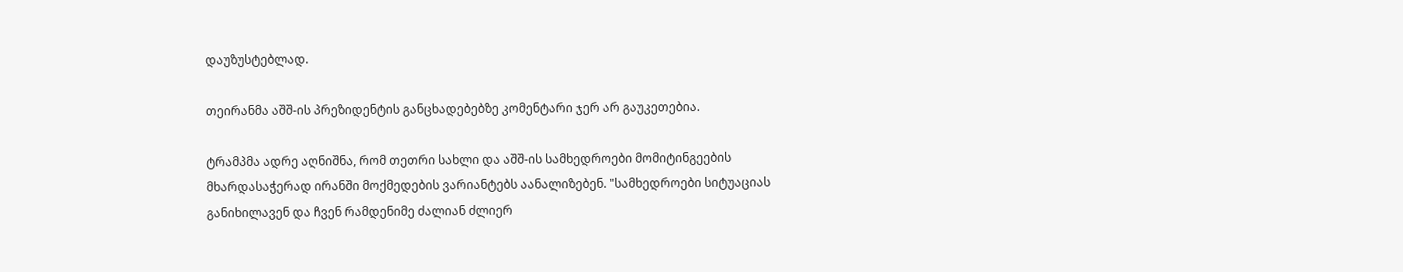დაუზუსტებლად.

თეირანმა აშშ-ის პრეზიდენტის განცხადებებზე კომენტარი ჯერ არ გაუკეთებია.

ტრამპმა ადრე აღნიშნა, რომ თეთრი სახლი და აშშ-ის სამხედროები მომიტინგეების მხარდასაჭერად ირანში მოქმედების ვარიანტებს აანალიზებენ. "სამხედროები სიტუაციას განიხილავენ და ჩვენ რამდენიმე ძალიან ძლიერ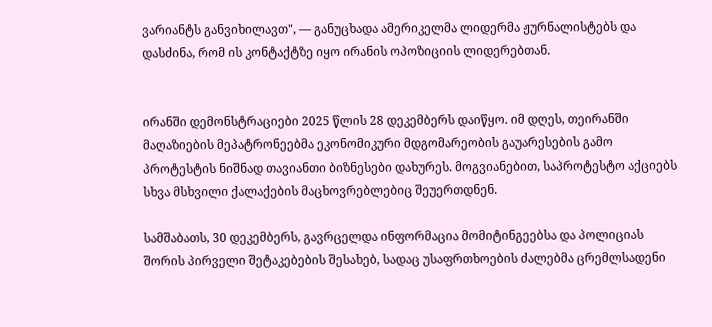ვარიანტს განვიხილავთ", — განუცხადა ამერიკელმა ლიდერმა ჟურნალისტებს და დასძინა, რომ ის კონტაქტზე იყო ირანის ოპოზიციის ლიდერებთან.


ირანში დემონსტრაციები 2025 წლის 28 დეკემბერს დაიწყო. იმ დღეს, თეირანში მაღაზიების მეპატრონეებმა ეკონომიკური მდგომარეობის გაუარესების გამო პროტესტის ნიშნად თავიანთი ბიზნესები დახურეს. მოგვიანებით, საპროტესტო აქციებს სხვა მსხვილი ქალაქების მაცხოვრებლებიც შეუერთდნენ.

სამშაბათს, 30 დეკემბერს, გავრცელდა ინფორმაცია მომიტინგეებსა და პოლიციას შორის პირველი შეტაკებების შესახებ, სადაც უსაფრთხოების ძალებმა ცრემლსადენი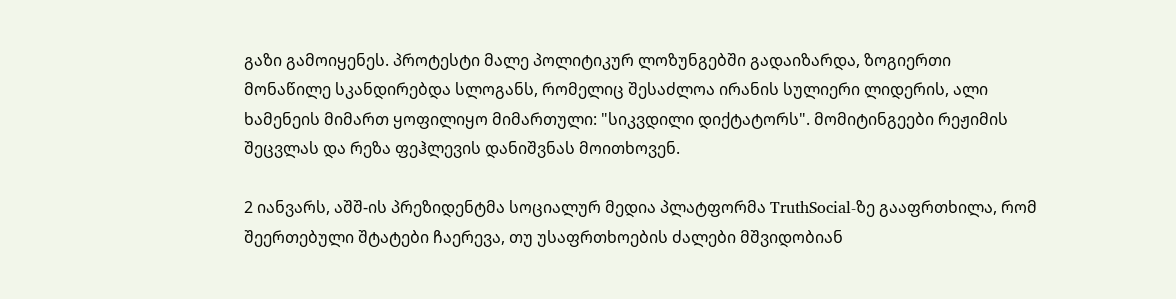გაზი გამოიყენეს. პროტესტი მალე პოლიტიკურ ლოზუნგებში გადაიზარდა, ზოგიერთი მონაწილე სკანდირებდა სლოგანს, რომელიც შესაძლოა ირანის სულიერი ლიდერის, ალი ხამენეის მიმართ ყოფილიყო მიმართული: "სიკვდილი დიქტატორს". მომიტინგეები რეჟიმის შეცვლას და რეზა ფეჰლევის დანიშვნას მოითხოვენ.

2 იანვარს, აშშ-ის პრეზიდენტმა სოციალურ მედია პლატფორმა TruthSocial-ზე გააფრთხილა, რომ შეერთებული შტატები ჩაერევა, თუ უსაფრთხოების ძალები მშვიდობიან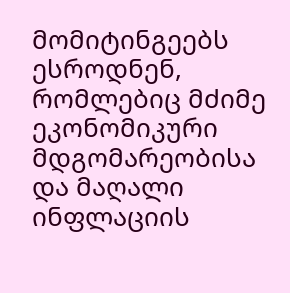მომიტინგეებს ესროდნენ, რომლებიც მძიმე ეკონომიკური მდგომარეობისა და მაღალი ინფლაციის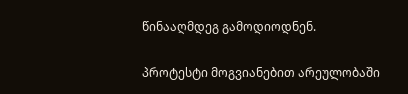წინააღმდეგ გამოდიოდნენ.

პროტესტი მოგვიანებით არეულობაში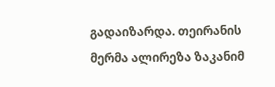გადაიზარდა. თეირანის მერმა ალირეზა ზაკანიმ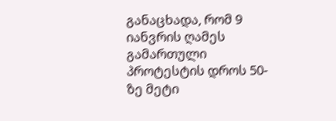განაცხადა, რომ 9 იანვრის ღამეს გამართული პროტესტის დროს 50-ზე მეტი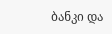ბანკი და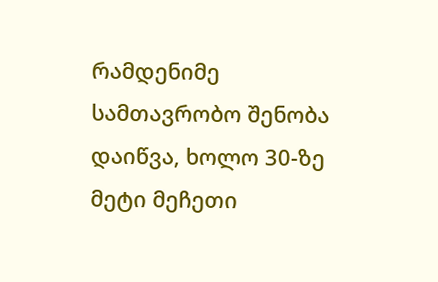რამდენიმე სამთავრობო შენობა დაიწვა, ხოლო 30-ზე მეტი მეჩეთი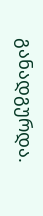განადგურდა.